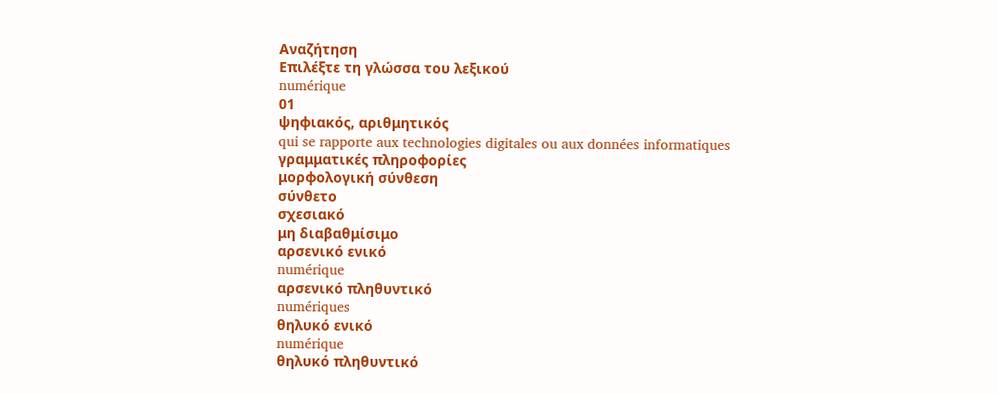Αναζήτηση
Επιλέξτε τη γλώσσα του λεξικού
numérique
01
ψηφιακός, αριθμητικός
qui se rapporte aux technologies digitales ou aux données informatiques
γραμματικές πληροφορίες
μορφολογική σύνθεση
σύνθετο
σχεσιακό
μη διαβαθμίσιμο
αρσενικό ενικό
numérique
αρσενικό πληθυντικό
numériques
θηλυκό ενικό
numérique
θηλυκό πληθυντικό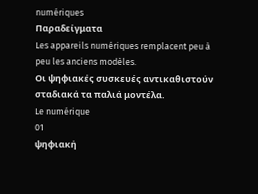numériques
Παραδείγματα
Les appareils numériques remplacent peu à peu les anciens modèles.
Οι ψηφιακές συσκευές αντικαθιστούν σταδιακά τα παλιά μοντέλα.
Le numérique
01
ψηφιακή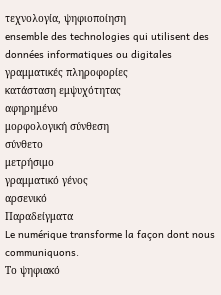τεχνολογία, ψηφιοποίηση
ensemble des technologies qui utilisent des données informatiques ou digitales
γραμματικές πληροφορίες
κατάσταση εμψυχότητας
αφηρημένο
μορφολογική σύνθεση
σύνθετο
μετρήσιμο
γραμματικό γένος
αρσενικό
Παραδείγματα
Le numérique transforme la façon dont nous communiquons.
Το ψηφιακό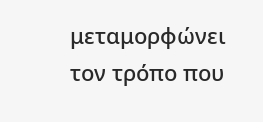μεταμορφώνει τον τρόπο που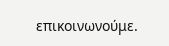επικοινωνούμε.